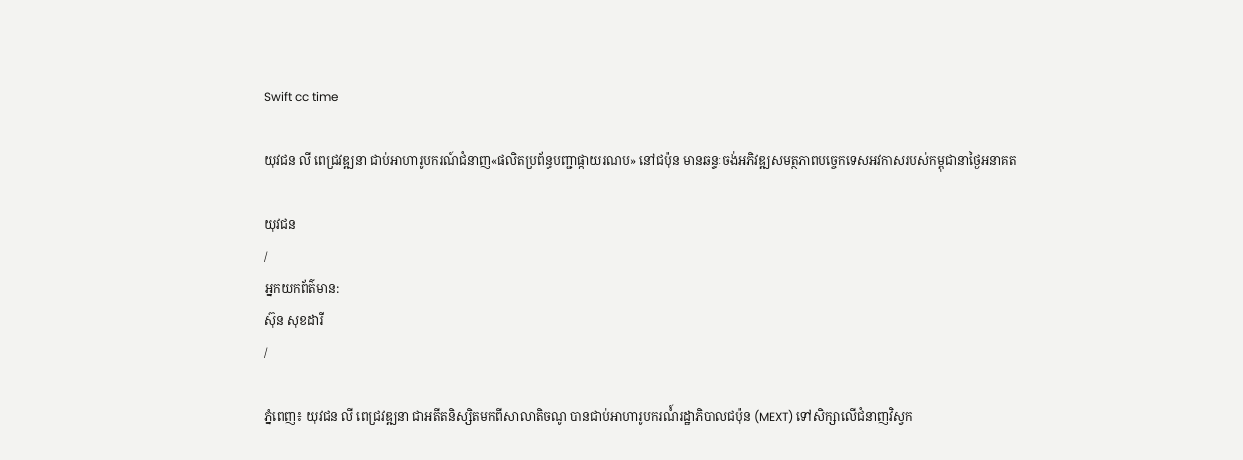Swift cc time

យុវជន លី ពេជ្រវឌ្ឍនា ជាប់អាហារូបករណ៍ជំនាញ«ផលិតប្រព័ន្ធបញ្ជាផ្កាយរណប» នៅជប៉ុន មានឆន្ទៈចង់អភិវឌ្ឍសមត្ថភាពបច្ចេកទេសអវកាសរបស់កម្ពុជានាថ្ងៃអនាគត

យុវជន
/
អ្នកយកព័ត៌មាន:
ស៊ុន សុខដារី
/

ភ្នំពេញ៖ យុវជន លី ពេជ្រវឌ្ឍនា ជាអតីតនិស្សិតមកពីសាលាតិចណូ បានជាប់អាហារូបករណំ៍រដ្ឋាភិបាលជប៉ុន (MEXT) ទៅសិក្សាលើជំនាញវិស្វក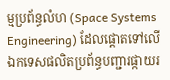ម្មប្រព័ន្ធលំហ (Space Systems Engineering) ដែលផ្តោតទៅលើឯកទេសផលិតប្រព័ន្ធបញ្ជារផ្កាយរ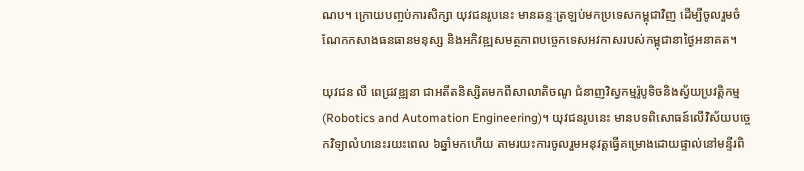ណប។ ក្រោយបញ្ចប់ការសិក្សា យុវជនរូបនេះ មានឆន្ទៈត្រឡប់មកប្រទេសកម្ពុជាវិញ ដើម្បីចូលរួមចំណែកកសាងធនធានមនុស្ស និងអភិវឌ្ឍសមត្ថភាពបច្ចេកទេសអវកាសរបស់កម្ពុជានាថ្ងៃអនាគត។

យុវជន លី ពេជ្រវឌ្ឍនា ជាអតីតនិស្សិតមកពីសាលាតិចណូ ជំនាញវិស្វកម្មរ៉ូបូទិចនិងស្វ័យប្រវត្តិកម្ម (Robotics and Automation Engineering)។ យុវជនរូបនេះ មានបទពិសោធន៍លើវិស័យបច្ចេកវិទ្យាលំហនេះរយះពេល ៦ឆ្នាំមកហើយ តាមរយះការចូលរួមអនុវត្តធ្វើគម្រោងដោយផ្ទាល់នៅមន្ទីរពិ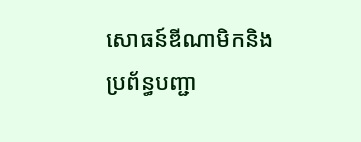សោធន៍ឌីណាមិកនិងប្រព័ន្ធបញ្ជា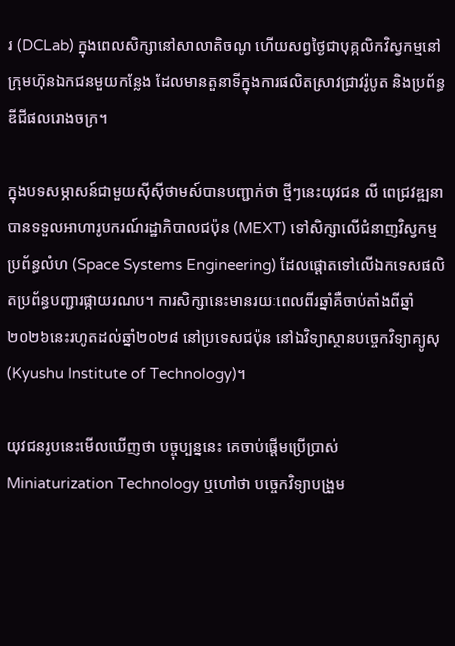រ (DCLab) ក្នុងពេលសិក្សានៅសាលាតិចណូ ហើយសព្វថ្ងៃជាបុគ្កលិកវិស្វកម្មនៅក្រុមហ៊ុនឯកជនមួយកន្លែង ដែលមានតួនាទីក្នុងការផលិតស្រាវជ្រាវរ៉ូបូត និងប្រព័ន្ធឌីជីផលរោងចក្រ។

ក្នុងបទសម្ភាសន៍ជាមួយស៊ីស៊ីថាមស៍បានបញ្ជាក់ថា ថ្មីៗនេះយុវជន លី ពេជ្រវឌ្ឍនា បានទទួលអាហារូបករណ៍រដ្ឋាភិបាលជប៉ុន (MEXT) ទៅសិក្សាលើជំនាញវិស្វកម្មប្រព័ន្ធលំហ (Space Systems Engineering) ដែលផ្តោតទៅលើឯកទេសផលិតប្រព័ន្ធបញ្ជារផ្កាយរណប។ ការសិក្សានេះមានរយៈពេលពីរឆ្នាំគឺចាប់តាំងពីឆ្នាំ២០២៦នេះរហូតដល់ឆ្នាំ២០២៨ នៅប្រទេសជប៉ុន នៅឯវិទ្យាស្ថានបច្ចេកវិទ្យាគ្យូសុ (Kyushu Institute of Technology)។

យុវជនរូបនេះមើលឃើញថា បច្ចុប្បន្ននេះ គេចាប់ផ្តើមប្រើប្រាស់ Miniaturization Technology ឬហៅថា បច្ចេកវិទ្យាបង្រួម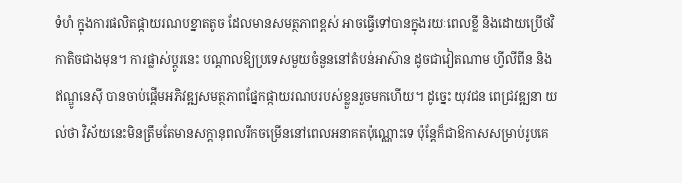ទំហំ ក្នុងការផលិតផ្កាយរណបខ្នាតតូច ដែលមានសមត្ថភាពខ្ពស់ អាចធ្វើទៅបានក្នុងរយៈពេលខ្លី និងដោយប្រើថវិកាតិចជាងមុន។ ការផ្លាស់ប្តូរនេះ បណ្តាលឱ្យប្រទេសមួយចំនួននៅតំបន់អាស៊ាន ដូចជាវៀតណាម ហ្វីលីពីន និងឥណ្ឌូនេស៊ី បានចាប់ផ្តើមអភិវឌ្ឍសមត្ថភាពផ្នែកផ្កាយរណបរបស់ខ្លួនរួចមកហើយ។ ដូច្នេះ យុវជន ពេជ្រវឌ្ឍនា យល់ថា វិស័យនេះមិនត្រឹមតែមានសក្តានុពលរីកចម្រើននៅពេលអនាគតប៉ុណ្ណោះទេ ប៉ុន្តែក៏ជាឱកាសសម្រាប់រូបគេ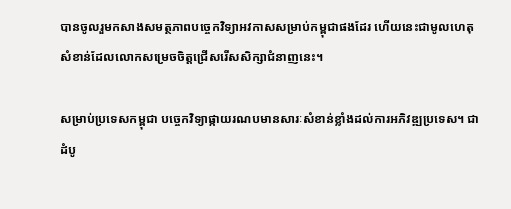បានចូលរួមកសាងសមត្ថភាពបច្ចេកវិទ្យាអវកាសសម្រាប់កម្ពុជាផងដែរ ហើយនេះជាមូលហេតុសំខាន់ដែលលោកសម្រេចចិត្តជ្រើសរើសសិក្សាជំនាញនេះ។

សម្រាប់ប្រទេសកម្ពុជា បច្ចេកវិទ្យាផ្កាយរណបមានសារៈសំខាន់ខ្លាំងដល់ការអភិវឌ្ឍប្រទេស។ ជាដំបូ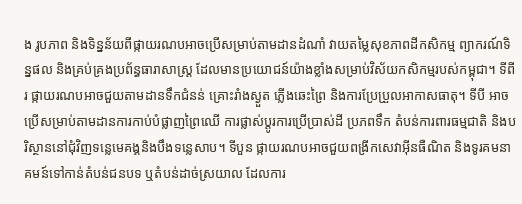ង រូបភាព និងទិន្នន័យពីផ្កាយរណបអាចប្រើសម្រាប់តាមដានដំណាំ វាយតម្លៃសុខភាពដីកសិកម្ម ព្យាករណ៍ទិន្នផល និងគ្រប់គ្រងប្រព័ន្ធធារាសាស្ត្រ ដែលមានប្រយោជន៍យ៉ាងខ្លាំងសម្រាប់វិស័យកសិកម្មរបស់កម្ពុជា។ ទីពីរ ផ្កាយរណបអាចជួយតាមដានទឹកជំនន់ គ្រោះរាំងស្ងួត ភ្លើងឆេះព្រៃ និងការប្រែប្រួលអាកាសធាតុ។ ទីបី អាចប្រើសម្រាប់តាមដានការកាប់បំផ្លាញព្រៃឈើ ការផ្លាស់ប្តូរការប្រើប្រាស់ដី ប្រភពទឹក តំបន់ការពារធម្មជាតិ និងបរិស្ថាននៅជុំវិញទន្លេមេគង្គនិងបឹងទន្លេសាប។ ទីបួន ផ្កាយរណបអាចជួយពង្រីកសេវាអ៊ីនធឺណិត និងទូរគមនាគមន៍ទៅកាន់តំបន់ជនបទ ឬតំបន់ដាច់ស្រយាល ដែលការ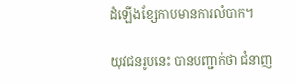ដំឡើងខ្សែកាបមានការលំបាក។

យុវជនរូបនេះ បានបញ្ជាក់ថា ជំនាញ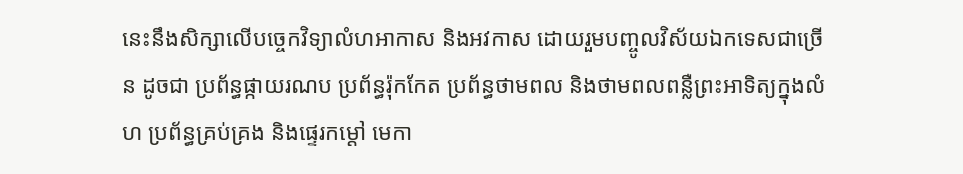នេះនឹងសិក្សាលើបច្ចេកវិទ្យាលំហអាកាស និងអវកាស ដោយរួមបញ្ចូលវិស័យឯកទេសជាច្រើន ដូចជា ប្រព័ន្ធផ្កាយរណប ប្រព័ន្ធរ៉ុកកែត ប្រព័ន្ធថាមពល និងថាមពលពន្លឺព្រះអាទិត្យក្នុងលំហ ប្រព័ន្ធគ្រប់គ្រង និងផ្ទេរកម្ដៅ មេកា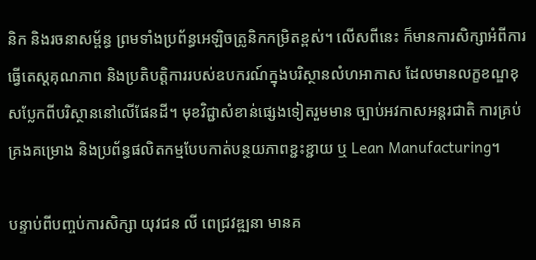និក និងរចនាសម្ព័ន្ធ ព្រមទាំងប្រព័ន្ធអេឡិចត្រូនិកកម្រិតខ្ពស់។ លើសពីនេះ ក៏មានការសិក្សាអំពីការធ្វើតេស្តគុណភាព និងប្រតិបត្តិការរបស់ឧបករណ៍ក្នុងបរិស្ថានលំហអាកាស ដែលមានលក្ខខណ្ឌខុសប្លែកពីបរិស្ថាននៅលើផែនដី។ មុខវិជ្ជាសំខាន់ផ្សេងទៀតរួមមាន ច្បាប់អវកាសអន្តរជាតិ ការគ្រប់គ្រងគម្រោង និងប្រព័ន្ធផលិតកម្មបែបកាត់បន្ថយភាពខ្ជះខ្ជាយ ឬ Lean Manufacturing។

បន្ទាប់ពីបញ្ចប់ការសិក្សា យុវជន លី ពេជ្រវឌ្ឍនា មានគ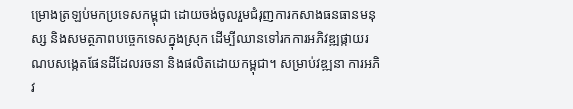ម្រោងត្រឡប់មកប្រទេសកម្ពុជា ដោយចង់ចូលរួមជំរុញការកសាងធនធានមនុស្ស និងសមត្ថភាពបច្ចេកទេសក្នុងស្រុក ដើម្បីឈានទៅរកការអភិវឌ្ឍផ្កាយរណបសង្កេតផែនដីដែលរចនា និងផលិតដោយកម្ពុជា។ សម្រាប់វឌ្ឍនា ការអភិវ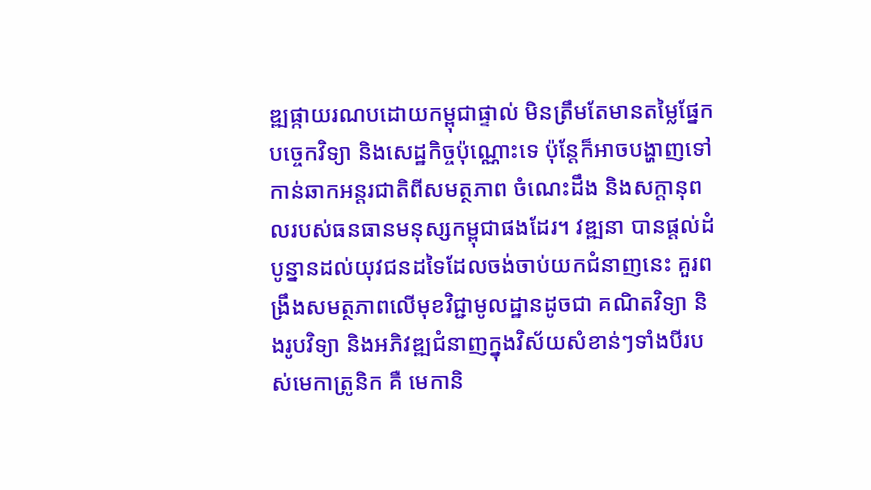ឌ្ឍផ្កាយរណបដោយកម្ពុជាផ្ទាល់ មិនត្រឹមតែមានតម្លៃផ្នែកបច្ចេកវិទ្យា និងសេដ្ឋកិច្ចប៉ុណ្ណោះទេ ប៉ុន្តែក៏អាចបង្ហាញទៅកាន់ឆាកអន្តរជាតិពីសមត្ថភាព ចំណេះដឹង និងសក្តានុពលរបស់ធនធានមនុស្សកម្ពុជាផងដែរ។ វឌ្ឍនា បានផ្តល់ដំបូន្នានដល់យុវជនដទៃដែលចង់ចាប់យកជំនាញនេះ គួរពង្រឹងសមត្ថភាពលើមុខវិជ្ជាមូលដ្ឋានដូចជា គណិតវិទ្យា និងរូបវិទ្យា និងអភិវឌ្ឍជំនាញក្នុងវិស័យសំខាន់ៗទាំងបីរបស់មេកាត្រូនិក គឺ មេកានិ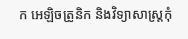ក អេឡិចត្រូនិក និងវិទ្យាសាស្ត្រកុំ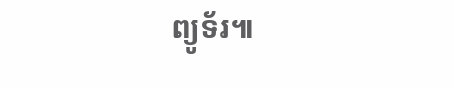ព្យូទ័រ៕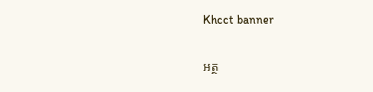Khcct banner

អត្ថ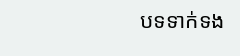បទទាក់ទង